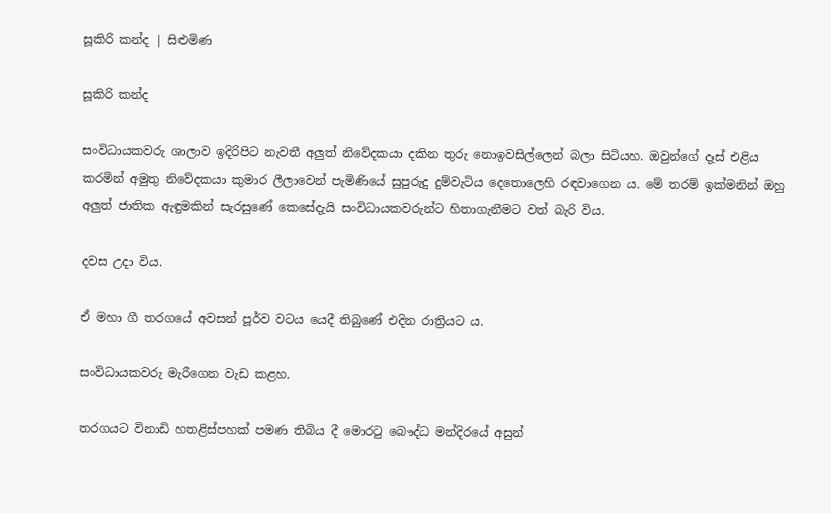සූකිරි කන්ද | සිළුමිණ

සූකිරි කන්ද

සංවිධායකවරු ශාලාව ඉදිරිපිට නැවතී අලුත් නිවේදකයා දකින තුරු නොඉවසිල්ලෙන් බලා සිටියහ. ඔවුන්ගේ දෑස් එළිය කරමින් අමුතු නිවේදකයා කුමාර ලීලාවෙන් පැමිණියේ සුපුරුදු දුම්වැටිය දෙතොලෙහි රඳවාගෙන ය. මේ තරම් ඉක්මනින් ඔහු අලුත් ජාතික ඇඳුමකින් සැරසුණේ කෙසේදැයි සංවිධායකවරුන්ට හිතාගැනීමට වත් බැරි විය.

දවස උදා විය.

ඒ මහා ගී තරගයේ අවසන් පූර්ව වටය යෙදී තිබුණේ එදින රාත්‍රියට ය.

සංවිධායකවරු මැරීගෙන වැඩ කළහ.

තරගයට විනාඩි හතළිස්පහක් පමණ තිබිය දී මොරටු බෞද්ධ මන්දිරයේ අසුන්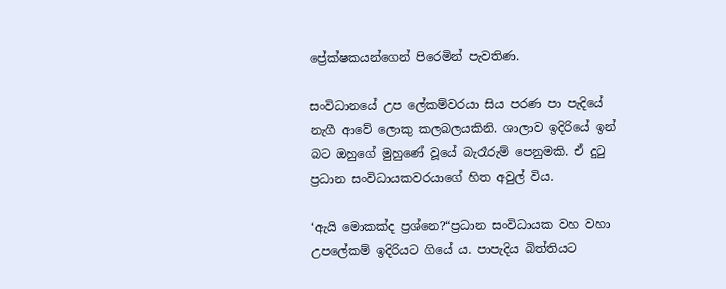ප්‍රේක්ෂකයන්ගෙන් පිරෙමින් පැවතිණ.

සංවිධානයේ උප ලේකම්වරයා සිය පරණ පා පැදියේ නැගී ආවේ ලොකු කලබලයකිනි. ශාලාව ඉදිරියේ ඉන් බට ඔහුගේ මුහුණේ වූයේ බැරෑරුම් පෙනුමකි. ඒ දුටු ප්‍රධාන සංවිධායකවරයාගේ හිත අවුල් විය.

‘ඇයි මොකක්ද ප්‍රශ්නෙ?“ප්‍රධාන සංවිධායක වහ වහා උපලේකම් ඉදිරියට ගියේ ය. පාපැදිය බිත්තියට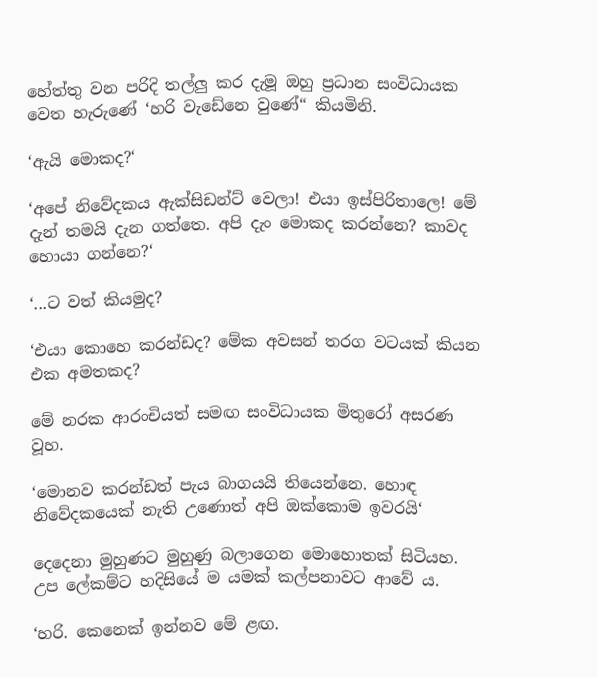හේත්තු වන පරිදි තල්ලු කර දැමූ ඔහු ප්‍රධාන සංවිධායක වෙත හැරුණේ ‘හරි වැඩේනෙ වුණේ“ කියමිනි.

‘ඇයි මොකද?‘

‘අපේ නිවේදකය ඇක්සිඩන්ට් වෙලා! එයා ඉස්පිරිතාලෙ! මේ දැන් තමයි දැන ගත්තෙ. අපි දැං මොකද කරන්නෙ? කාවද හොයා ගන්නෙ?‘

‘...ට වත් කියමුද?

‘එයා කොහෙ කරන්ඩද? මේක අවසන් තරග වටයක් කියන එක අමතකද?

මේ නරක ආරංචියත් සමඟ සංවිධායක මිතුරෝ අසරණ වූහ.

‘මොනව කරන්ඩත් පැය බාගයයි තියෙන්නෙ. හොඳ නිවේදකයෙක් නැති උණොත් අපි ඔක්කොම ඉවරයි‘

දෙදෙනා මුහුණට මුහුණු බලාගෙන මොහොතක් සිටියහ. උප ලේකම්ට හදිසියේ ම යමක් කල්පනාවට ආවේ ය.

‘හරි. කෙනෙක් ඉන්නව මේ ළඟ.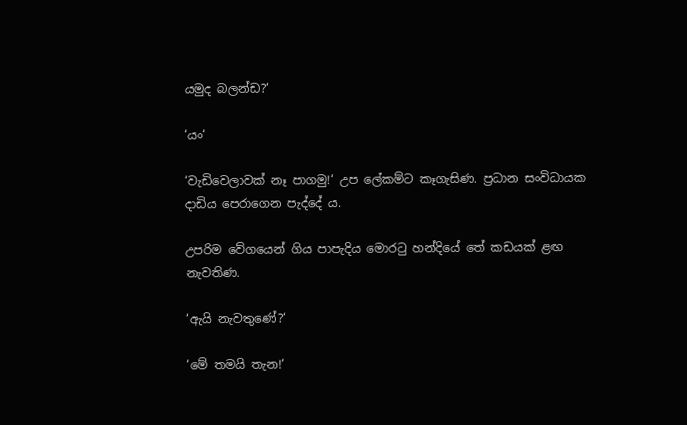යමුද බලන්ඩ?‘

‘යං‘

‘වැඩිවෙලාවක් නෑ පාගමු!‘ උප ලේකම්ට කෑගැසිණ. ප්‍රධාන සංවිධායක දාඩිය පෙරාගෙන පැද්දේ ය.

උපරිම වේගයෙන් ගිය පාපැදිය මොරටු හන්දියේ තේ කඩයක් ළඟ නැවතිණ.

‘ඇයි නැවතුණේ?‘

‘මේ තමයි තැන!‘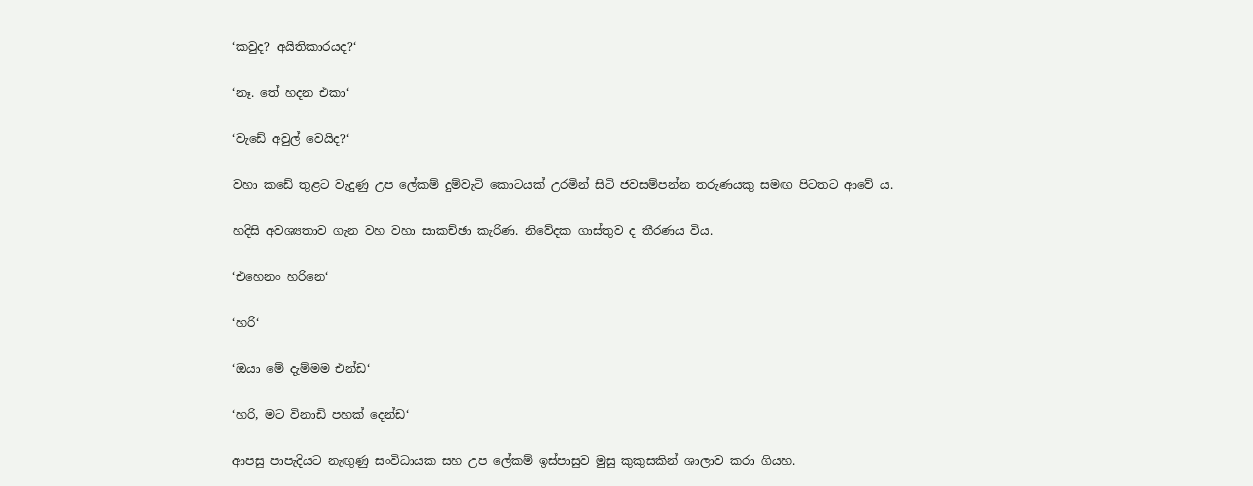‘කවුද? අයිතිකාරයද?‘

‘නෑ. තේ හදන එකා‘

‘වැඩේ අවුල් වෙයිද?‘

වහා කඩේ තුළට වැදුණු උප ලේකම් දුම්වැටි කොටයක් උරමින් සිටි ජවසම්පන්න තරුණයකු සමඟ පිටතට ආවේ ය.

හදිසි අවශ්‍යතාව ගැන වහ වහා සාකච්ඡා කැරිණ. නිවේදක ගාස්තුව ද තීරණය විය.

‘එහෙනං හරිනෙ‘

‘හරි‘

‘ඔයා මේ දැම්මම එන්ඩ‘

‘හරි, මට විනාඩි පහක් දෙන්ඩ‘

ආපසු පාපැදියට නැඟුණු සංවිධායක සහ උප ලේකම් ඉස්පාසුව මුසු කුකුසකින් ශාලාව කරා ගියහ.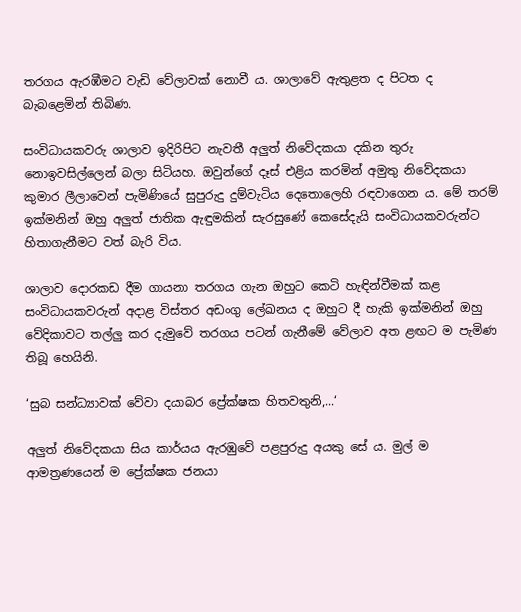තරගය ඇරඹීමට වැඩි වේලාවක් නොවී ය. ශාලාවේ ඇතුළත ද පිටත ද බැබළෙමින් තිබිණ.

සංවිධායකවරු ශාලාව ඉදිරිපිට නැවතී අලුත් නිවේදකයා දකින තුරු නොඉවසිල්ලෙන් බලා සිටියහ. ඔවුන්ගේ දෑස් එළිය කරමින් අමුතු නිවේදකයා කුමාර ලීලාවෙන් පැමිණියේ සුපුරුදු දුම්වැටිය දෙතොලෙහි රඳවාගෙන ය. මේ තරම් ඉක්මනින් ඔහු අලුත් ජාතික ඇඳුමකින් සැරසුණේ කෙසේදැයි සංවිධායකවරුන්ට හිතාගැනීමට වත් බැරි විය.

ශාලාව දොරකඩ දීම ගායනා තරගය ගැන ඔහුට කෙටි හැඳින්වීමක් කළ සංවිධායකවරුන් අදාළ විස්තර අඩංගු ලේඛනය ද ඔහුට දී හැකි ඉක්මනින් ඔහු වේදිකාවට තල්ලු කර දැමුවේ තරගය පටන් ගැනීමේ වේලාව අත ළඟට ම පැමිණ තිබූ හෙයිනි.

‘සුබ සන්ධ්‍යාවක් වේවා දයාබර ප්‍රේක්ෂක හිතවතුනි,...‘

අලුත් නිවේදකයා සිය කාර්යය ඇරඹුවේ පළපුරුදු අයකු සේ ය. මුල් ම ආමත්‍රණයෙන් ම ප්‍රේක්ෂක ජනයා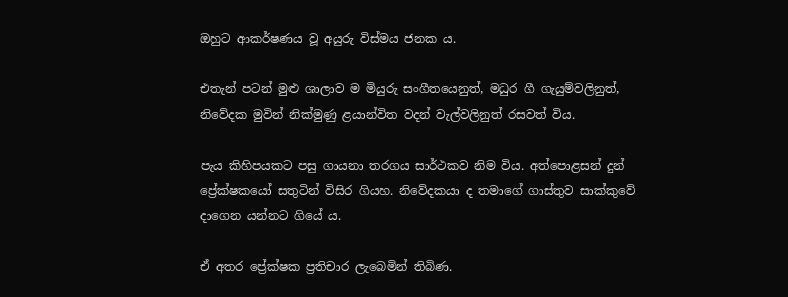ඔහුට ආකර්ෂණය වූ අයුරු විස්මය ජනක ය.

එතැන් පටන් මුළු ශාලාව ම මියුරු සංගීතයෙනුත්, මධුර ගී ගැයුම්වලිනුත්, නිවේදක මුවින් නික්මුණු ළයාන්විත වදන් වැල්වලිනුත් රසවත් විය.

පැය කිහිපයකට පසු ගායනා තරගය සාර්ථකව නිම විය. අත්පොළසන් දුන් ප්‍රේක්ෂකයෝ සතුටින් විසිර ගියහ. නිවේදකයා ද තමාගේ ගාස්තුව සාක්කුවේ දාගෙන යන්නට ගියේ ය.

ඒ අතර ප්‍රේක්ෂක ප්‍රතිචාර ලැබෙමින් තිබිණ.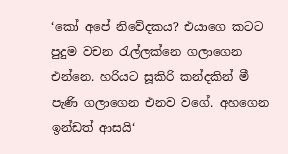‘කෝ අපේ නිවේදකය? එයාගෙ කටට පුදුම වචන රැල්ලක්නෙ ගලාගෙන එන්නෙ. හරියට සූකිරි කන්දකින් මී පැණි ගලාගෙන එනව වගේ. අහගෙන ඉන්ඩත් ආසයි‘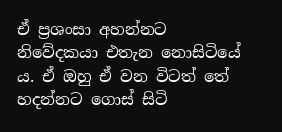ඒ ප්‍රශංසා අහන්නට නිවේදකයා එතැන නොසිටියේ ය. ඒ ඔහු ඒ වන විටත් තේ හදන්නට ගොස් සිටි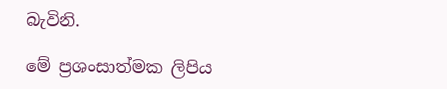බැවිනි.

මේ ප්‍රශංසාත්මක ලිපිය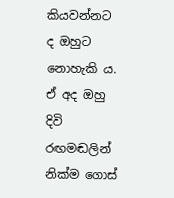කියවන්නට ද ඔහුට නොහැකි ය. ඒ අද ඔහු දිවි රඟමඬලින් නික්ම ගොස්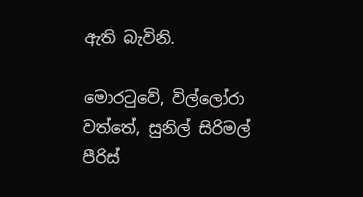ඇති බැවිනි.

මොරටුවේ, විල්ලෝරා වත්තේ, සුනිල් සිරිමල් පීරිස්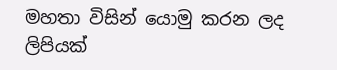මහතා විසින් යොමු කරන ලද ලිපියක්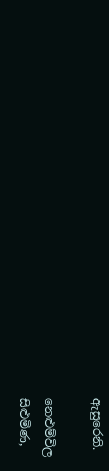ඇසුරෙනි.

නෙළුම්විල
සිළුමිණ,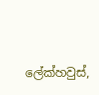ලේක්හවුස්,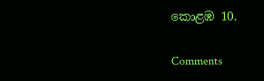කොළඹ 10.

Comments